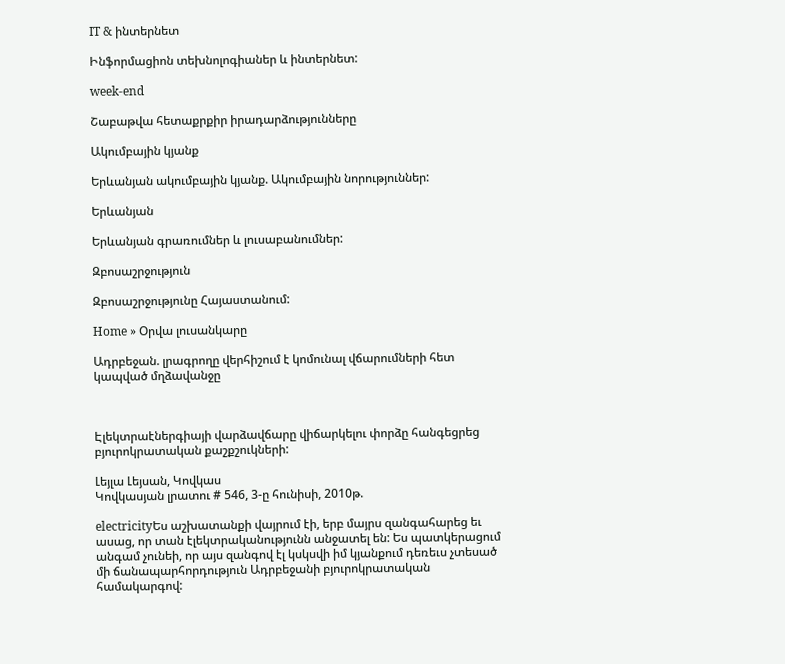IT & ինտերնետ

Ինֆորմացիոն տեխնոլոգիաներ և ինտերնետ:

week-end

Շաբաթվա հետաքրքիր իրադարձությունները

Ակումբային կյանք

Երևանյան ակումբային կյանք. Ակումբային նորություններ:

Երևանյան

Երևանյան գրառումներ և լուսաբանումներ:

Զբոսաշրջություն

Զբոսաշրջությունը Հայաստանում:

Home » Օրվա լուսանկարը

Ադրբեջան. լրագրողը վերհիշում է կոմունալ վճարումների հետ կապված մղձավանջը



Էլեկտրաէներգիայի վարձավճարը վիճարկելու փորձը հանգեցրեց բյուրոկրատական քաշքշուկների:

Լեյլա Լեյսան, Կովկաս
Կովկասյան լրատու # 546, 3-ը հունիսի, 2010թ.

electricityԵս աշխատանքի վայրում էի, երբ մայրս զանգահարեց եւ ասաց, որ տան էլեկտրականությունն անջատել են: Ես պատկերացում անգամ չունեի, որ այս զանգով էլ կսկսվի իմ կյանքում դեռեւս չտեսած մի ճանապարհորդություն Ադրբեջանի բյուրոկրատական համակարգով: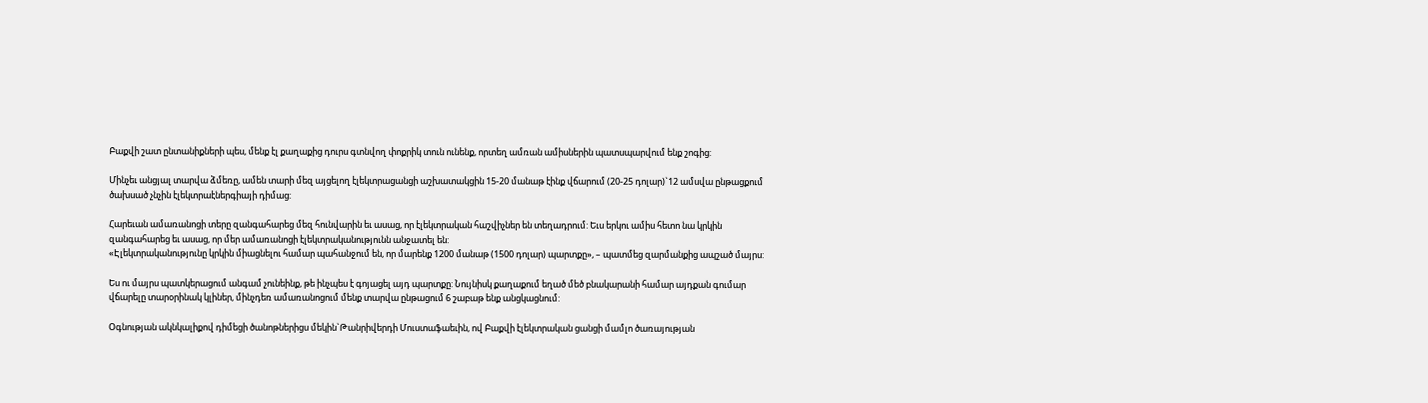Բաքվի շատ ընտանիքների պես, մենք էլ քաղաքից դուրս գտնվող փոքրիկ տուն ունենք, որտեղ ամռան ամիսներին պատսպարվում ենք շոգից:

Մինչեւ անցյալ տարվա ձմեռը, ամեն տարի մեզ այցելող էլեկտրացանցի աշխատակցին 15-20 մանաթ էինք վճարում (20-25 դոլար)`12 ամսվա ընթացքում ծախսած չնչին էլեկտրաէներգիայի դիմաց:

Հարեւան ամառանոցի տերը զանգահարեց մեզ հունվարին եւ ասաց, որ էլեկտրական հաշվիչներ են տեղադրում: Եւս երկու ամիս հետո նա կրկին զանգահարեց եւ ասաց, որ մեր ամառանոցի էլեկտրականությունն անջատել են:
«Էլեկտրականությունը կրկին միացնելու համար պահանջում են, որ մարենք 1200 մանաթ (1500 դոլար) պարտքը», – պատմեց զարմանքից ապշած մայրս:

Ես ու մայրս պատկերացում անգամ չունեինք, թե ինչպես է գոյացել այդ պարտքը: Նույնիսկ քաղաքում եղած մեծ բնակարանի համար այդքան գումար վճարելը տարօրինակ կլիներ, մինչդեռ ամառանոցում մենք տարվա ընթացում 6 շաբաթ ենք անցկացնում:

Օգնության ակնկալիքով դիմեցի ծանոթներիցս մեկին`Թանրիվերդի Մուստաֆաեւին, ով Բաքվի էլեկտրական ցանցի մամլո ծառայության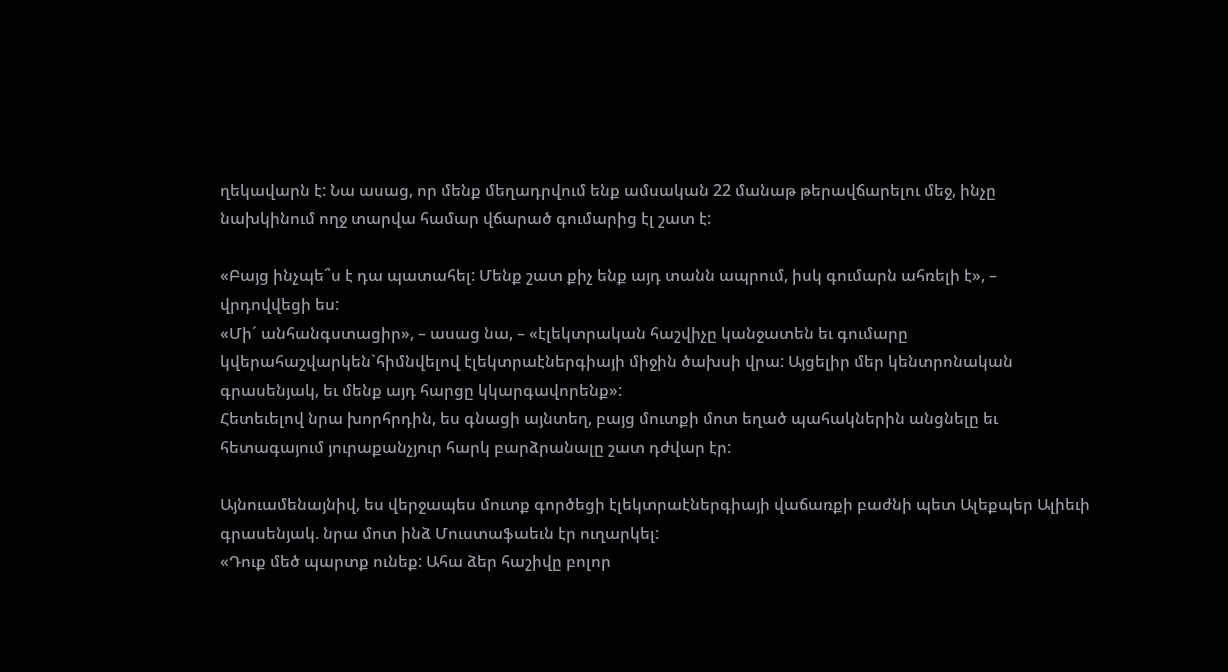ղեկավարն է: Նա ասաց, որ մենք մեղադրվում ենք ամսական 22 մանաթ թերավճարելու մեջ, ինչը նախկինում ողջ տարվա համար վճարած գումարից էլ շատ է:

«Բայց ինչպե՞ս է դա պատահել: Մենք շատ քիչ ենք այդ տանն ապրում, իսկ գումարն ահռելի է», – վրդովվեցի ես:
«Մի´ անհանգստացիր», – ասաց նա, – «էլեկտրական հաշվիչը կանջատեն եւ գումարը կվերահաշվարկեն`հիմնվելով էլեկտրաէներգիայի միջին ծախսի վրա: Այցելիր մեր կենտրոնական գրասենյակ, եւ մենք այդ հարցը կկարգավորենք»:
Հետեւելով նրա խորհրդին, ես գնացի այնտեղ, բայց մուտքի մոտ եղած պահակներին անցնելը եւ հետագայում յուրաքանչյուր հարկ բարձրանալը շատ դժվար էր:

Այնուամենայնիվ, ես վերջապես մուտք գործեցի էլեկտրաէներգիայի վաճառքի բաժնի պետ Ալեքպեր Ալիեւի գրասենյակ. նրա մոտ ինձ Մուստաֆաեւն էր ուղարկել:
«Դուք մեծ պարտք ունեք: Ահա ձեր հաշիվը բոլոր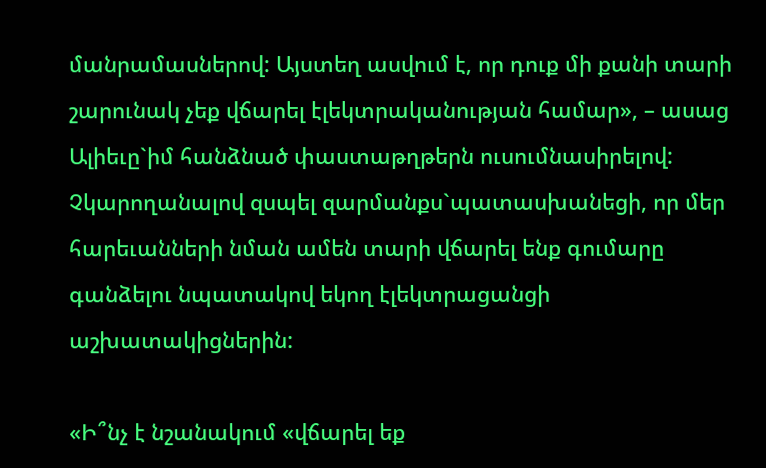մանրամասներով: Այստեղ ասվում է, որ դուք մի քանի տարի շարունակ չեք վճարել էլեկտրականության համար», – ասաց Ալիեւը`իմ հանձնած փաստաթղթերն ուսումնասիրելով:
Չկարողանալով զսպել զարմանքս`պատասխանեցի, որ մեր հարեւանների նման ամեն տարի վճարել ենք գումարը գանձելու նպատակով եկող էլեկտրացանցի աշխատակիցներին:

«Ի՞նչ է նշանակում «վճարել եք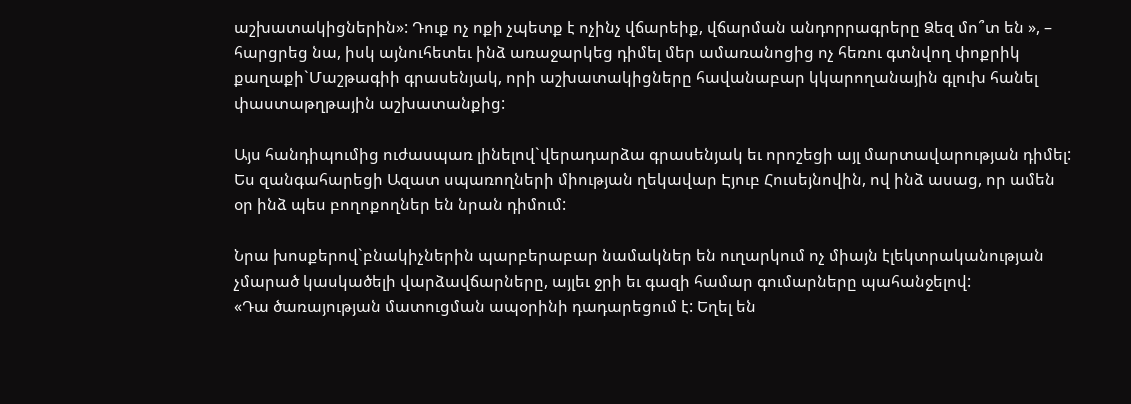աշխատակիցներին»: Դուք ոչ ոքի չպետք է ոչինչ վճարեիք, վճարման անդորրագրերը Ձեզ մո՞տ են », – հարցրեց նա, իսկ այնուհետեւ ինձ առաջարկեց դիմել մեր ամառանոցից ոչ հեռու գտնվող փոքրիկ քաղաքի`Մաշթագիի գրասենյակ, որի աշխատակիցները հավանաբար կկարողանային գլուխ հանել փաստաթղթային աշխատանքից:

Այս հանդիպումից ուժասպառ լինելով`վերադարձա գրասենյակ եւ որոշեցի այլ մարտավարության դիմել: Ես զանգահարեցի Ազատ սպառողների միության ղեկավար Էյուբ Հուսեյնովին, ով ինձ ասաց, որ ամեն օր ինձ պես բողոքողներ են նրան դիմում:

Նրա խոսքերով`բնակիչներին պարբերաբար նամակներ են ուղարկում ոչ միայն էլեկտրականության չմարած կասկածելի վարձավճարները, այլեւ ջրի եւ գազի համար գումարները պահանջելով:
«Դա ծառայության մատուցման ապօրինի դադարեցում է: Եղել են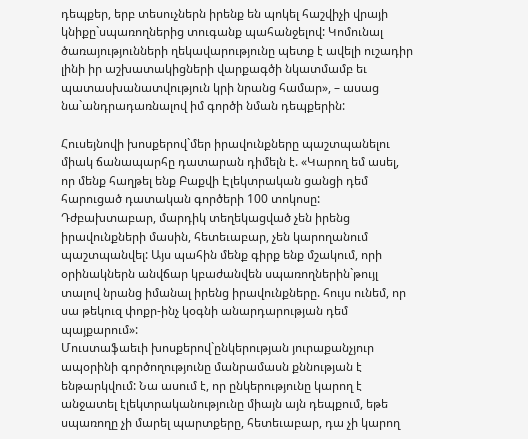դեպքեր, երբ տեսուչներն իրենք են պոկել հաշվիչի վրայի կնիքը`սպառողներից տուգանք պահանջելով: Կոմունալ ծառայությունների ղեկավարությունը պետք է ավելի ուշադիր լինի իր աշխատակիցների վարքագծի նկատմամբ եւ պատասխանատվություն կրի նրանց համար», – ասաց նա`անդրադառնալով իմ գործի նման դեպքերին:

Հուսեյնովի խոսքերով`մեր իրավունքները պաշտպանելու միակ ճանապարհը դատարան դիմելն է. «Կարող եմ ասել, որ մենք հաղթել ենք Բաքվի Էլեկտրական ցանցի դեմ հարուցած դատական գործերի 100 տոկոսը: Դժբախտաբար, մարդիկ տեղեկացված չեն իրենց իրավունքների մասին, հետեւաբար, չեն կարողանում պաշտպանվել: Այս պահին մենք գիրք ենք մշակում, որի օրինակներն անվճար կբաժանվեն սպառողներին`թույլ տալով նրանց իմանալ իրենց իրավունքները. հույս ունեմ, որ սա թեկուզ փոքր-ինչ կօգնի անարդարության դեմ պայքարում»:
Մուստաֆաեւի խոսքերով`ընկերության յուրաքանչյուր ապօրինի գործողությունը մանրամասն քննության է ենթարկվում: Նա ասում է, որ ընկերությունը կարող է անջատել էլեկտրականությունը միայն այն դեպքում, եթե սպառողը չի մարել պարտքերը, հետեւաբար, դա չի կարող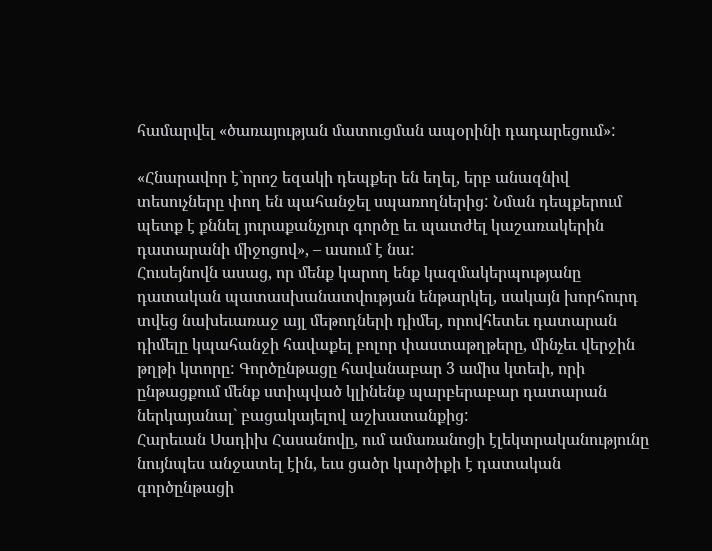համարվել «ծառայության մատուցման ապօրինի դադարեցում»:

«Հնարավոր է`որոշ եզակի դեպքեր են եղել, երբ անազնիվ տեսուչները փող են պահանջել սպառողներից: Նման դեպքերում պետք է քննել յուրաքանչյուր գործը եւ պատժել կաշառակերին դատարանի միջոցով», – ասում է նա:
Հուսեյնովն ասաց, որ մենք կարող ենք կազմակերպությանը դատական պատասխանատվության ենթարկել, սակայն խորհուրդ տվեց նախեւառաջ այլ մեթոդների դիմել, որովհետեւ դատարան դիմելը կպահանջի հավաքել բոլոր փաստաթղթերը, մինչեւ վերջին թղթի կտորը: Գործընթացը հավանաբար 3 ամիս կտեւի, որի ընթացքում մենք ստիպված կլինենք պարբերաբար դատարան ներկայանալ` բացակայելով աշխատանքից:
Հարեւան Սադիխ Հասանովը, ում ամառանոցի էլեկտրականությունը նույնպես անջատել էին, եւս ցածր կարծիքի է դատական գործընթացի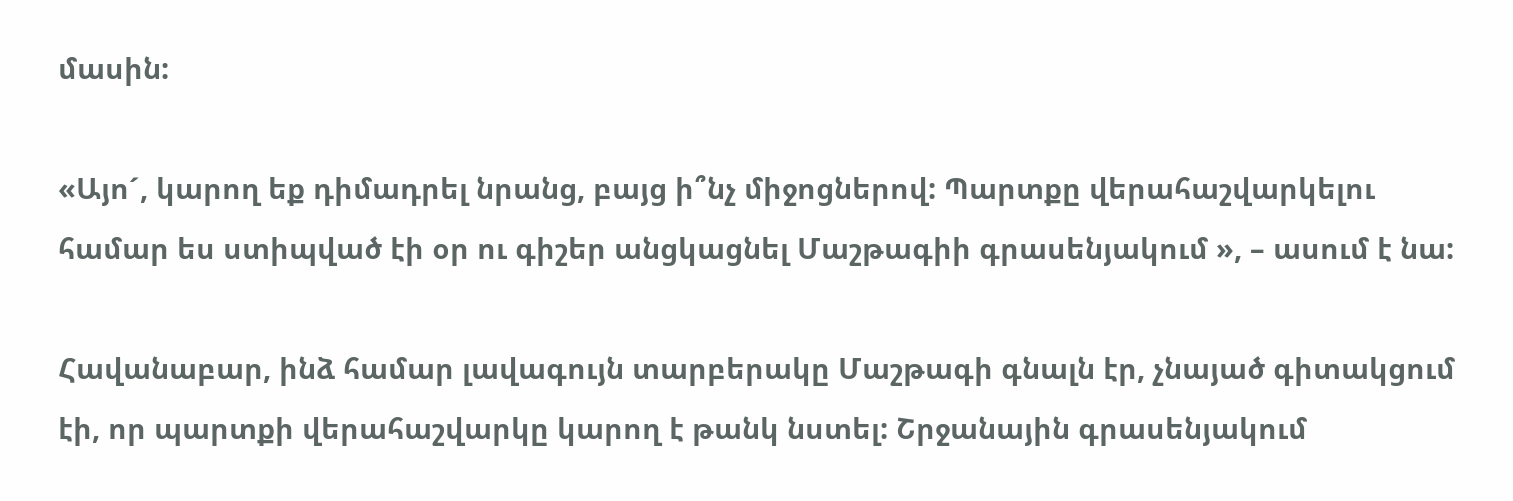մասին:

«Այո´, կարող եք դիմադրել նրանց, բայց ի՞նչ միջոցներով: Պարտքը վերահաշվարկելու համար ես ստիպված էի օր ու գիշեր անցկացնել Մաշթագիի գրասենյակում », – ասում է նա:

Հավանաբար, ինձ համար լավագույն տարբերակը Մաշթագի գնալն էր, չնայած գիտակցում էի, որ պարտքի վերահաշվարկը կարող է թանկ նստել: Շրջանային գրասենյակում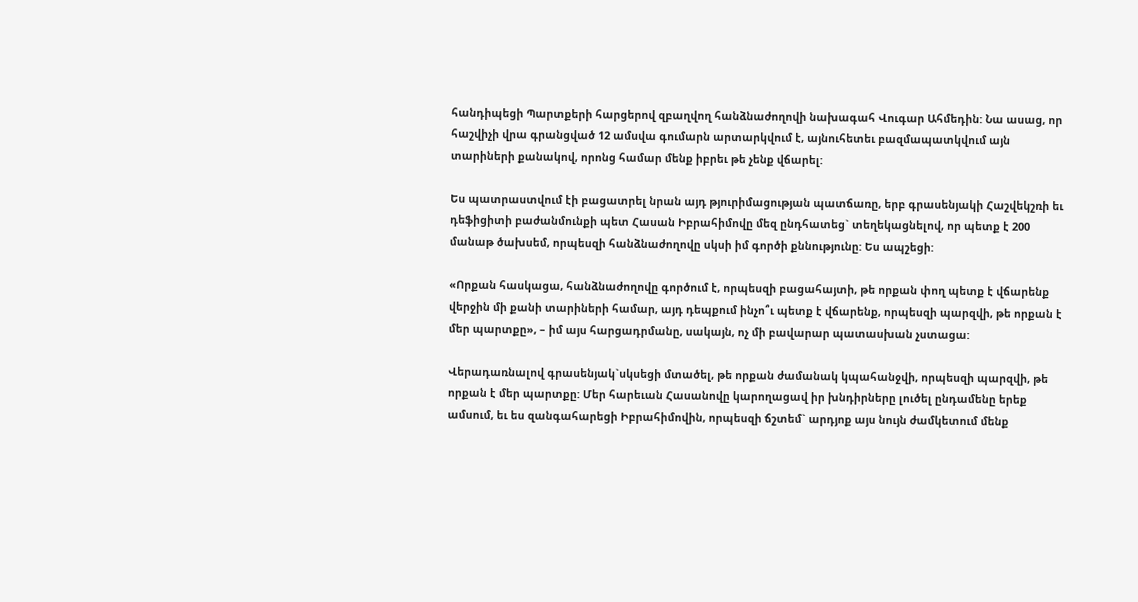հանդիպեցի Պարտքերի հարցերով զբաղվող հանձնաժողովի նախագահ Վուգար Ահմեդին: Նա ասաց, որ հաշվիչի վրա գրանցված 12 ամսվա գումարն արտարկվում է, այնուհետեւ բազմապատկվում այն տարիների քանակով, որոնց համար մենք իբրեւ թե չենք վճարել:

Ես պատրաստվում էի բացատրել նրան այդ թյուրիմացության պատճառը, երբ գրասենյակի Հաշվեկշռի եւ դեֆիցիտի բաժանմունքի պետ Հասան Իբրահիմովը մեզ ընդհատեց` տեղեկացնելով, որ պետք է 200 մանաթ ծախսեմ, որպեսզի հանձնաժողովը սկսի իմ գործի քննությունը: Ես ապշեցի:

«Որքան հասկացա, հանձնաժողովը գործում է, որպեսզի բացահայտի, թե որքան փող պետք է վճարենք վերջին մի քանի տարիների համար, այդ դեպքում ինչո՞ւ պետք է վճարենք, որպեսզի պարզվի, թե որքան է մեր պարտքը», – իմ այս հարցադրմանը, սակայն, ոչ մի բավարար պատասխան չստացա:

Վերադառնալով գրասենյակ`սկսեցի մտածել, թե որքան ժամանակ կպահանջվի, որպեսզի պարզվի, թե որքան է մեր պարտքը: Մեր հարեւան Հասանովը կարողացավ իր խնդիրները լուծել ընդամենը երեք ամսում, եւ ես զանգահարեցի Իբրահիմովին, որպեսզի ճշտեմ` արդյոք այս նույն ժամկետում մենք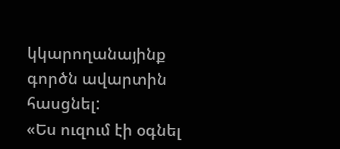կկարողանայինք գործն ավարտին հասցնել:
«Ես ուզում էի օգնել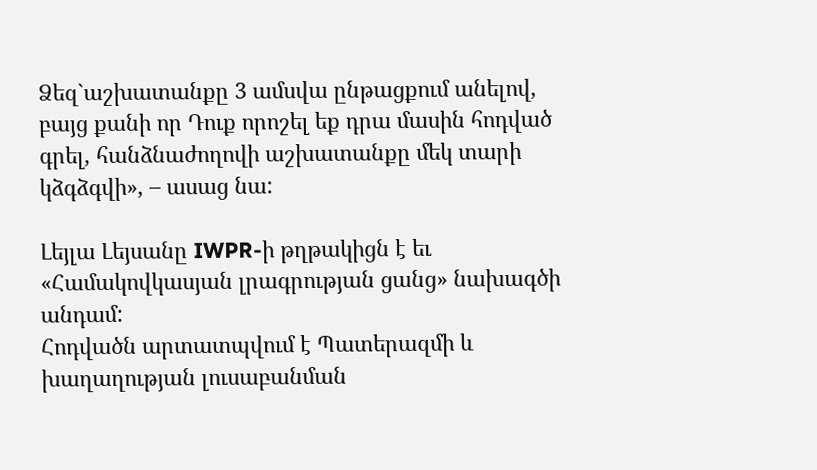Ձեզ`աշխատանքը 3 ամսվա ընթացքում անելով, բայց քանի որ Դուք որոշել եք դրա մասին հոդված գրել, հանձնաժողովի աշխատանքը մեկ տարի կձգձգվի», – ասաց նա:

Լեյլա Լեյսանը IWPR-ի թղթակիցն է եւ «Համակովկասյան լրագրության ցանց» նախագծի անդամ:
Հոդվածն արտատպվում է Պատերազմի և խաղաղության լուսաբանման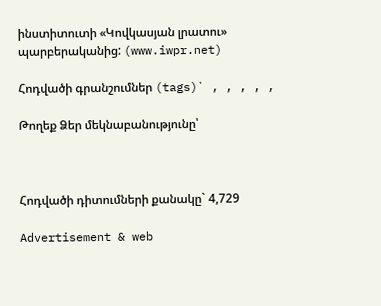ինստիտուտի «Կովկասյան լրատու» պարբերականից: (www.iwpr.net)

Հոդվածի գրանշումներ (tags)` , , , , ,

Թողեք Ձեր մեկնաբանությունը՝



Հոդվածի դիտումների քանակը` 4,729

Advertisement & web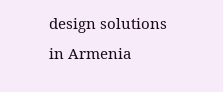design solutions in Armenia